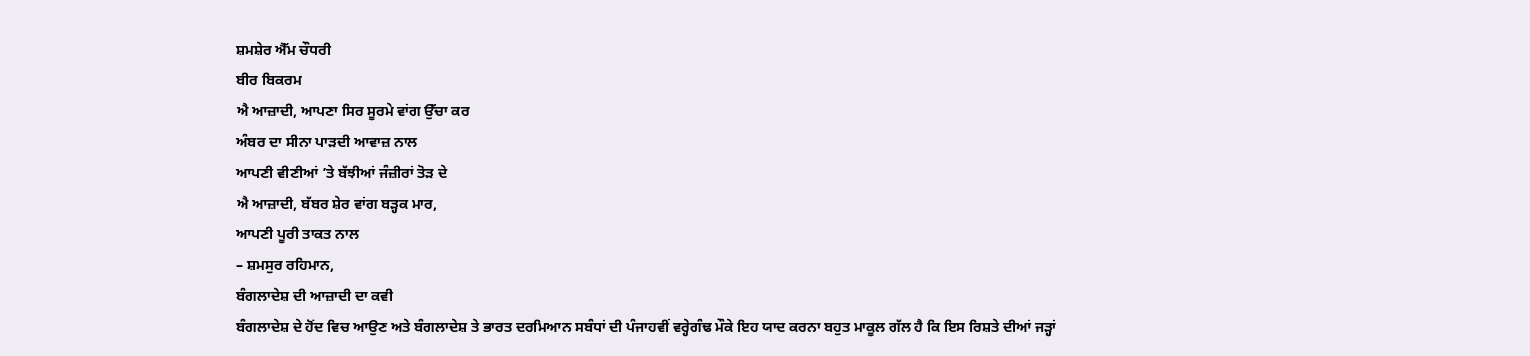ਸ਼ਮਸ਼ੇਰ ਐੱਮ ਚੌਧਰੀ
ਬੀਰ ਬਿਕਰਮ
ਐ ਆਜ਼ਾਦੀ, ਆਪਣਾ ਸਿਰ ਸੂਰਮੇ ਵਾਂਗ ਉੱਚਾ ਕਰ
ਅੰਬਰ ਦਾ ਸੀਨਾ ਪਾੜਦੀ ਆਵਾਜ਼ ਨਾਲ
ਆਪਣੀ ਵੀਣੀਆਂ ’ਤੇ ਬੱਝੀਆਂ ਜੰਜ਼ੀਰਾਂ ਤੋੜ ਦੇ
ਐ ਆਜ਼ਾਦੀ, ਬੱਬਰ ਸ਼ੇਰ ਵਾਂਗ ਬੜ੍ਹਕ ਮਾਰ,
ਆਪਣੀ ਪੂਰੀ ਤਾਕਤ ਨਾਲ
– ਸ਼ਮਸੁਰ ਰਹਿਮਾਨ,
ਬੰਗਲਾਦੇਸ਼ ਦੀ ਆਜ਼ਾਦੀ ਦਾ ਕਵੀ
ਬੰਗਲਾਦੇਸ਼ ਦੇ ਹੋਂਦ ਵਿਚ ਆਉਣ ਅਤੇ ਬੰਗਲਾਦੇਸ਼ ਤੇ ਭਾਰਤ ਦਰਮਿਆਨ ਸਬੰਧਾਂ ਦੀ ਪੰਜਾਹਵੀਂ ਵਰ੍ਹੇਗੰਢ ਮੌਕੇ ਇਹ ਯਾਦ ਕਰਨਾ ਬਹੁਤ ਮਾਕੂਲ ਗੱਲ ਹੈ ਕਿ ਇਸ ਰਿਸ਼ਤੇ ਦੀਆਂ ਜੜ੍ਹਾਂ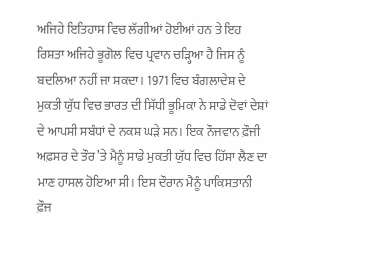ਅਜਿਹੇ ਇਤਿਹਾਸ ਵਿਚ ਲੱਗੀਆਂ ਹੋਈਆਂ ਹਨ ਤੇ ਇਹ ਰਿਸ਼ਤਾ ਅਜਿਹੇ ਭੂਗੋਲ ਵਿਚ ਪ੍ਰਵਾਨ ਚੜ੍ਹਿਆ ਹੈ ਜਿਸ ਨੂੰ ਬਦਲਿਆ ਨਹੀਂ ਜਾ ਸਕਦਾ। 1971 ਵਿਚ ਬੰਗਲਾਦੇਸ਼ ਦੇ ਮੁਕਤੀ ਯੁੱਧ ਵਿਚ ਭਾਰਤ ਦੀ ਸਿੱਧੀ ਭੂਮਿਕਾ ਨੇ ਸਾਡੇ ਦੋਵਾਂ ਦੇਸ਼ਾਂ ਦੇ ਆਪਸੀ ਸਬੰਧਾਂ ਦੇ ਨਕਸ਼ ਘੜੇ ਸਨ। ਇਕ ਨੌਜਵਾਨ ਫ਼ੌਜੀ ਅਫ਼ਸਰ ਦੇ ਤੌਰ ’ਤੇ ਮੈਨੂੰ ਸਾਡੇ ਮੁਕਤੀ ਯੁੱਧ ਵਿਚ ਹਿੱਸਾ ਲੈਣ ਦਾ ਮਾਣ ਹਾਸਲ ਹੋਇਆ ਸੀ। ਇਸ ਦੌਰਾਨ ਮੈਨੂੰ ਪਾਕਿਸਤਾਨੀ ਫ਼ੌਜ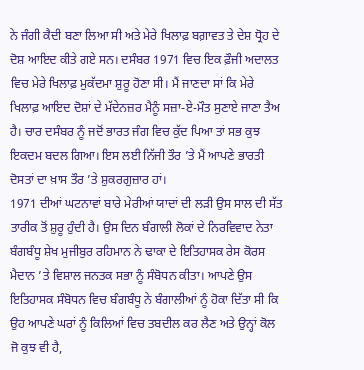ਨੇ ਜੰਗੀ ਕੈਦੀ ਬਣਾ ਲਿਆ ਸੀ ਅਤੇ ਮੇਰੇ ਖਿਲਾਫ਼ ਬਗ਼ਾਵਤ ਤੇ ਦੇਸ਼ ਧ੍ਰੋਹ ਦੇ ਦੋਸ਼ ਆਇਦ ਕੀਤੇ ਗਏ ਸਨ। ਦਸੰਬਰ 1971 ਵਿਚ ਇਕ ਫ਼ੌਜੀ ਅਦਾਲਤ ਵਿਚ ਮੇਰੇ ਖਿਲਾਫ਼ ਮੁਕੱਦਮਾ ਸ਼ੁਰੂ ਹੋਣਾ ਸੀ। ਮੈਂ ਜਾਣਦਾ ਸਾਂ ਕਿ ਮੇਰੇ ਖਿਲਾਫ਼ ਆਇਦ ਦੋਸ਼ਾਂ ਦੇ ਮੱਦੇਨਜ਼ਰ ਮੈਨੂੰ ਸਜ਼ਾ-ਏ-ਮੌਤ ਸੁਣਾਏ ਜਾਣਾ ਤੈਅ ਹੈ। ਚਾਰ ਦਸੰਬਰ ਨੂੰ ਜਦੋਂ ਭਾਰਤ ਜੰਗ ਵਿਚ ਕੁੱਦ ਪਿਆ ਤਾਂ ਸਭ ਕੁਝ ਇਕਦਮ ਬਦਲ ਗਿਆ। ਇਸ ਲਈ ਨਿੱਜੀ ਤੌਰ ’ਤੇ ਮੈਂ ਆਪਣੇ ਭਾਰਤੀ ਦੋਸਤਾਂ ਦਾ ਖ਼ਾਸ ਤੌਰ ’ਤੇ ਸ਼ੁਕਰਗੁਜ਼ਾਰ ਹਾਂ।
1971 ਦੀਆਂ ਘਟਨਾਵਾਂ ਬਾਰੇ ਮੇਰੀਆਂ ਯਾਦਾਂ ਦੀ ਲੜੀ ਉਸ ਸਾਲ ਦੀ ਸੱਤ ਤਾਰੀਕ ਤੋਂ ਸ਼ੁਰੂ ਹੁੰਦੀ ਹੈ। ਉਸ ਦਿਨ ਬੰਗਾਲੀ ਲੋਕਾਂ ਦੇ ਨਿਰਵਿਵਾਦ ਨੇਤਾ ਬੰਗਬੰਧੂ ਸ਼ੇਖ ਮੁਜੀਬੁਰ ਰਹਿਮਾਨ ਨੇ ਢਾਕਾ ਦੇ ਇਤਿਹਾਸਕ ਰੇਸ ਕੋਰਸ ਮੈਦਾਨ ’ਤੇ ਵਿਸ਼ਾਲ ਜਨਤਕ ਸਭਾ ਨੂੰ ਸੰਬੋਧਨ ਕੀਤਾ। ਆਪਣੇ ਉਸ ਇਤਿਹਾਸਕ ਸੰਬੋਧਨ ਵਿਚ ਬੰਗਬੰਧੂ ਨੇ ਬੰਗਾਲੀਆਂ ਨੂੰ ਹੋਕਾ ਦਿੱਤਾ ਸੀ ਕਿ ਉਹ ਆਪਣੇ ਘਰਾਂ ਨੂੰ ਕਿਲਿਆਂ ਵਿਚ ਤਬਦੀਲ ਕਰ ਲੈਣ ਅਤੇ ਉਨ੍ਹਾਂ ਕੋਲ ਜੋ ਕੁਝ ਵੀ ਹੈ,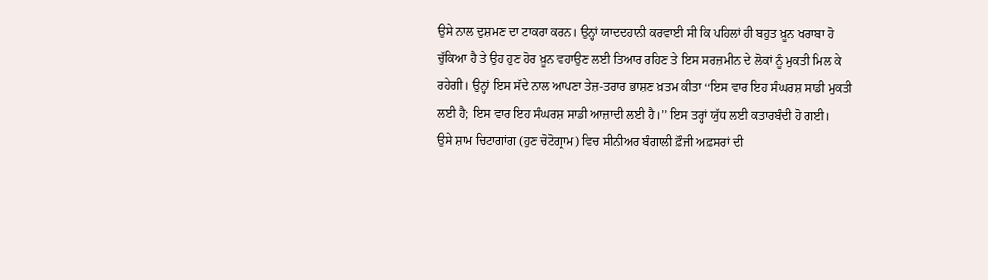ਉਸੇ ਨਾਲ ਦੁਸ਼ਮਣ ਦਾ ਟਾਕਰਾ ਕਰਨ। ਉਨ੍ਹਾਂ ਯਾਦਦਹਾਨੀ ਕਰਵਾਈ ਸੀ ਕਿ ਪਹਿਲਾਂ ਹੀ ਬਹੁਤ ਖ਼ੂਨ ਖਰਾਬਾ ਹੋ ਚੁੱਕਿਆ ਹੈ ਤੇ ਉਹ ਹੁਣ ਹੋਰ ਖ਼ੂਨ ਵਹਾਉਣ ਲਈ ਤਿਆਰ ਰਹਿਣ ਤੇ ਇਸ ਸਰਜ਼ਮੀਨ ਦੇ ਲੋਕਾਂ ਨੂੰ ਮੁਕਤੀ ਮਿਲ ਕੇ ਰਹੇਗੀ। ਉਨ੍ਹਾਂ ਇਸ ਸੱਦੇ ਨਾਲ ਆਪਣਾ ਤੇਜ਼-ਤਰਾਰ ਭਾਸ਼ਣ ਖ਼ਤਮ ਕੀਤਾ ‘‘ਇਸ ਵਾਰ ਇਹ ਸੰਘਰਸ਼ ਸਾਡੀ ਮੁਕਤੀ ਲਈ ਹੈ; ਇਸ ਵਾਰ ਇਹ ਸੰਘਰਸ਼ ਸਾਡੀ ਆਜ਼ਾਦੀ ਲਈ ਹੈ।’’ ਇਸ ਤਰ੍ਹਾਂ ਯੁੱਧ ਲਈ ਕਤਾਰਬੰਦੀ ਹੋ ਗਈ।
ਉਸੇ ਸ਼ਾਮ ਚਿਟਾਗਾਂਗ (ਹੁਣ ਚੋਟੋਗ੍ਰਾਮ) ਵਿਚ ਸੀਨੀਅਰ ਬੰਗਾਲੀ ਫ਼ੌਜੀ ਅਫ਼ਸਰਾਂ ਦੀ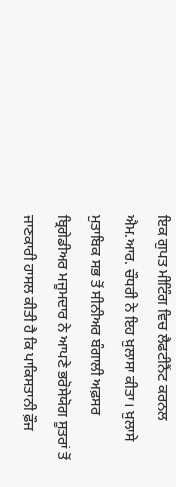ਇਕ ਗੁਪਤ ਮੀਟਿੰਗ ਵਿਚ ਲੈਫਟੀਨੈਂਟ ਕਰਨਲ ਐਮ.ਆਰ. ਚੌਧਰੀ ਨੇ ਇਹ ਖ਼ੁਲਾਸਾ ਕੀਤਾ। ਖ਼ੁਲਾਸੇ ਮੁਤਾਬਿਕ ਸਭ ਤੋਂ ਸੀਨੀਅਰ ਬੰਗਾਲੀ ਅਫ਼ਸਰ ਬ੍ਰਿਗੇਡੀਅਰ ਮਜੂਮਦਾਰ ਨੇ ਆਪਣੇ ਭਰੋਸੇਯੋਗ ਸੂਤਰਾਂ ਤੋਂ ਜਾਣਕਾਰੀ ਹਾਸਲ ਕੀਤੀ ਹੈ ਕਿ ਪਾਕਿਸਤਾਨੀ ਫ਼ੌਜ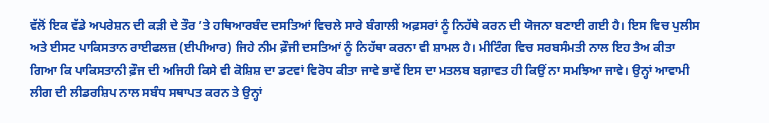ਵੱਲੋਂ ਇਕ ਵੱਡੇ ਅਪਰੇਸ਼ਨ ਦੀ ਕੜੀ ਦੇ ਤੌਰ ’ਤੇ ਹਥਿਆਰਬੰਦ ਦਸਤਿਆਂ ਵਿਚਲੇ ਸਾਰੇ ਬੰਗਾਲੀ ਅਫ਼ਸਰਾਂ ਨੂੰ ਨਿਹੱਥੇ ਕਰਨ ਦੀ ਯੋਜਨਾ ਬਣਾਈ ਗਈ ਹੈ। ਇਸ ਵਿਚ ਪੁਲੀਸ ਅਤੇ ਈਸਟ ਪਾਕਿਸਤਾਨ ਰਾਈਫਲਜ਼ (ਈਪੀਆਰ) ਜਿਹੇ ਨੀਮ ਫ਼ੌਜੀ ਦਸਤਿਆਂ ਨੂੰ ਨਿਹੱਥਾ ਕਰਨਾ ਵੀ ਸ਼ਾਮਲ ਹੈ। ਮੀਟਿੰਗ ਵਿਚ ਸਰਬਸੰਮਤੀ ਨਾਲ ਇਹ ਤੈਅ ਕੀਤਾ ਗਿਆ ਕਿ ਪਾਕਿਸਤਾਨੀ ਫ਼ੌਜ ਦੀ ਅਜਿਹੀ ਕਿਸੇ ਵੀ ਕੋਸ਼ਿਸ਼ ਦਾ ਡਟਵਾਂ ਵਿਰੋਧ ਕੀਤਾ ਜਾਵੇ ਭਾਵੇਂ ਇਸ ਦਾ ਮਤਲਬ ਬਗ਼ਾਵਤ ਹੀ ਕਿਉਂ ਨਾ ਸਮਝਿਆ ਜਾਵੇ। ਉਨ੍ਹਾਂ ਆਵਾਮੀ ਲੀਗ ਦੀ ਲੀਡਰਸ਼ਿਪ ਨਾਲ ਸਬੰਧ ਸਥਾਪਤ ਕਰਨ ਤੇ ਉਨ੍ਹਾਂ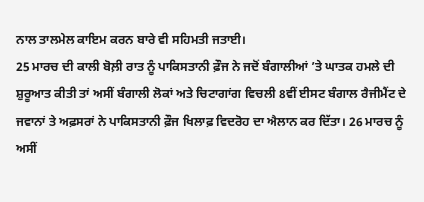ਨਾਲ ਤਾਲਮੇਲ ਕਾਇਮ ਕਰਨ ਬਾਰੇ ਵੀ ਸਹਿਮਤੀ ਜਤਾਈ।
25 ਮਾਰਚ ਦੀ ਕਾਲੀ ਬੋਲ਼ੀ ਰਾਤ ਨੂੰ ਪਾਕਿਸਤਾਨੀ ਫ਼ੌਜ ਨੇ ਜਦੋਂ ਬੰਗਾਲੀਆਂ ’ਤੇ ਘਾਤਕ ਹਮਲੇ ਦੀ ਸ਼ੁਰੂਆਤ ਕੀਤੀ ਤਾਂ ਅਸੀਂ ਬੰਗਾਲੀ ਲੋਕਾਂ ਅਤੇ ਚਿਟਾਗਾਂਗ ਵਿਚਲੀ 8ਵੀਂ ਈਸਟ ਬੰਗਾਲ ਰੈਜੀਮੈਂਟ ਦੇ ਜਵਾਨਾਂ ਤੇ ਅਫ਼ਸਰਾਂ ਨੇ ਪਾਕਿਸਤਾਨੀ ਫ਼ੌਜ ਖਿਲਾਫ਼ ਵਿਦਰੋਹ ਦਾ ਐਲਾਨ ਕਰ ਦਿੱਤਾ। 26 ਮਾਰਚ ਨੂੰ ਅਸੀਂ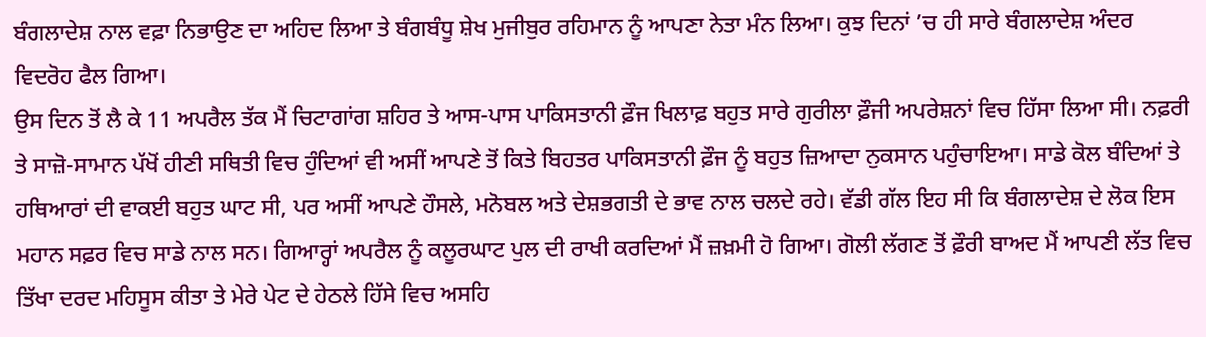ਬੰਗਲਾਦੇਸ਼ ਨਾਲ ਵਫ਼ਾ ਨਿਭਾਉਣ ਦਾ ਅਹਿਦ ਲਿਆ ਤੇ ਬੰਗਬੰਧੂ ਸ਼ੇਖ ਮੁਜੀਬੁਰ ਰਹਿਮਾਨ ਨੂੰ ਆਪਣਾ ਨੇਤਾ ਮੰਨ ਲਿਆ। ਕੁਝ ਦਿਨਾਂ ’ਚ ਹੀ ਸਾਰੇ ਬੰਗਲਾਦੇਸ਼ ਅੰਦਰ ਵਿਦਰੋਹ ਫੈਲ ਗਿਆ।
ਉਸ ਦਿਨ ਤੋਂ ਲੈ ਕੇ 11 ਅਪਰੈਲ ਤੱਕ ਮੈਂ ਚਿਟਾਗਾਂਗ ਸ਼ਹਿਰ ਤੇ ਆਸ-ਪਾਸ ਪਾਕਿਸਤਾਨੀ ਫ਼ੌਜ ਖਿਲਾਫ਼ ਬਹੁਤ ਸਾਰੇ ਗੁਰੀਲਾ ਫ਼ੌਜੀ ਅਪਰੇਸ਼ਨਾਂ ਵਿਚ ਹਿੱਸਾ ਲਿਆ ਸੀ। ਨਫ਼ਰੀ ਤੇ ਸਾਜ਼ੋ-ਸਾਮਾਨ ਪੱਖੋਂ ਹੀਣੀ ਸਥਿਤੀ ਵਿਚ ਹੁੰਦਿਆਂ ਵੀ ਅਸੀਂ ਆਪਣੇ ਤੋਂ ਕਿਤੇ ਬਿਹਤਰ ਪਾਕਿਸਤਾਨੀ ਫ਼ੌਜ ਨੂੰ ਬਹੁਤ ਜ਼ਿਆਦਾ ਨੁਕਸਾਨ ਪਹੁੰਚਾਇਆ। ਸਾਡੇ ਕੋਲ ਬੰਦਿਆਂ ਤੇ ਹਥਿਆਰਾਂ ਦੀ ਵਾਕਈ ਬਹੁਤ ਘਾਟ ਸੀ, ਪਰ ਅਸੀਂ ਆਪਣੇ ਹੌਸਲੇ, ਮਨੋਬਲ ਅਤੇ ਦੇਸ਼ਭਗਤੀ ਦੇ ਭਾਵ ਨਾਲ ਚਲਦੇ ਰਹੇ। ਵੱਡੀ ਗੱਲ ਇਹ ਸੀ ਕਿ ਬੰਗਲਾਦੇਸ਼ ਦੇ ਲੋਕ ਇਸ ਮਹਾਨ ਸਫ਼ਰ ਵਿਚ ਸਾਡੇ ਨਾਲ ਸਨ। ਗਿਆਰ੍ਹਾਂ ਅਪਰੈਲ ਨੂੰ ਕਲੂਰਘਾਟ ਪੁਲ ਦੀ ਰਾਖੀ ਕਰਦਿਆਂ ਮੈਂ ਜ਼ਖ਼ਮੀ ਹੋ ਗਿਆ। ਗੋਲੀ ਲੱਗਣ ਤੋਂ ਫ਼ੌਰੀ ਬਾਅਦ ਮੈਂ ਆਪਣੀ ਲੱਤ ਵਿਚ ਤਿੱਖਾ ਦਰਦ ਮਹਿਸੂਸ ਕੀਤਾ ਤੇ ਮੇਰੇ ਪੇਟ ਦੇ ਹੇਠਲੇ ਹਿੱਸੇ ਵਿਚ ਅਸਹਿ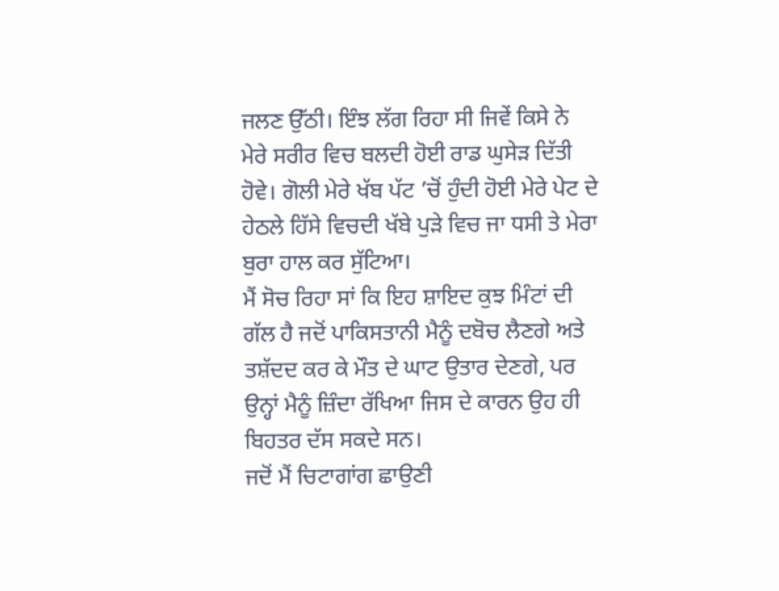ਜਲਣ ਉੱਠੀ। ਇੰਝ ਲੱਗ ਰਿਹਾ ਸੀ ਜਿਵੇਂ ਕਿਸੇ ਨੇ ਮੇਰੇ ਸਰੀਰ ਵਿਚ ਬਲਦੀ ਹੋਈ ਰਾਡ ਘੁਸੇੜ ਦਿੱਤੀ ਹੋਵੇ। ਗੋਲੀ ਮੇਰੇ ਖੱਬ ਪੱਟ ’ਚੋਂ ਹੁੰਦੀ ਹੋਈ ਮੇਰੇ ਪੇਟ ਦੇ ਹੇਠਲੇ ਹਿੱਸੇ ਵਿਚਦੀ ਖੱਬੇ ਪੁੜੇ ਵਿਚ ਜਾ ਧਸੀ ਤੇ ਮੇਰਾ ਬੁਰਾ ਹਾਲ ਕਰ ਸੁੱਟਿਆ।
ਮੈਂ ਸੋਚ ਰਿਹਾ ਸਾਂ ਕਿ ਇਹ ਸ਼ਾਇਦ ਕੁਝ ਮਿੰਟਾਂ ਦੀ ਗੱਲ ਹੈ ਜਦੋਂ ਪਾਕਿਸਤਾਨੀ ਮੈਨੂੰ ਦਬੋਚ ਲੈਣਗੇ ਅਤੇ ਤਸ਼ੱਦਦ ਕਰ ਕੇ ਮੌਤ ਦੇ ਘਾਟ ਉਤਾਰ ਦੇਣਗੇ, ਪਰ ਉਨ੍ਹਾਂ ਮੈਨੂੰ ਜ਼ਿੰਦਾ ਰੱਖਿਆ ਜਿਸ ਦੇ ਕਾਰਨ ਉਹ ਹੀ ਬਿਹਤਰ ਦੱਸ ਸਕਦੇ ਸਨ।
ਜਦੋਂ ਮੈਂ ਚਿਟਾਗਾਂਗ ਛਾਉਣੀ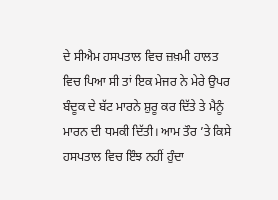ਦੇ ਸੀਐਮ ਹਸਪਤਾਲ ਵਿਚ ਜ਼ਖ਼ਮੀ ਹਾਲਤ ਵਿਚ ਪਿਆ ਸੀ ਤਾਂ ਇਕ ਮੇਜਰ ਨੇ ਮੇਰੇ ਉਪਰ ਬੰਦੂਕ ਦੇ ਬੱਟ ਮਾਰਨੇ ਸ਼ੁਰੂ ਕਰ ਦਿੱਤੇ ਤੇ ਮੈਨੂੰ ਮਾਰਨ ਦੀ ਧਮਕੀ ਦਿੱਤੀ। ਆਮ ਤੌਰ ’ਤੇ ਕਿਸੇ ਹਸਪਤਾਲ ਵਿਚ ਇੰਝ ਨਹੀਂ ਹੁੰਦਾ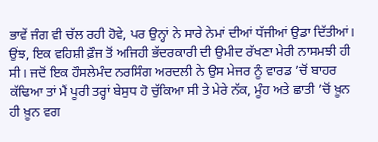ਭਾਵੇਂ ਜੰਗ ਵੀ ਚੱਲ ਰਹੀ ਹੋਵੇ, ਪਰ ਉਨ੍ਹਾਂ ਨੇ ਸਾਰੇ ਨੇਮਾਂ ਦੀਆਂ ਧੱਜੀਆਂ ਉਡਾ ਦਿੱਤੀਆਂ। ਉਂਝ, ਇਕ ਵਹਿਸ਼ੀ ਫ਼ੌਜ ਤੋਂ ਅਜਿਹੀ ਭੱਦਰਕਾਰੀ ਦੀ ਉਮੀਦ ਰੱਖਣਾ ਮੇਰੀ ਨਾਸਮਝੀ ਹੀ ਸੀ। ਜਦੋਂ ਇਕ ਹੌਸਲੇਮੰਦ ਨਰਸਿੰਗ ਅਰਦਲੀ ਨੇ ਉਸ ਮੇਜਰ ਨੂੰ ਵਾਰਡ ’ਚੋਂ ਬਾਹਰ ਕੱਢਿਆ ਤਾਂ ਮੈਂ ਪੂਰੀ ਤਰ੍ਹਾਂ ਬੇਸੁਧ ਹੋ ਚੁੱਕਿਆ ਸੀ ਤੇ ਮੇਰੇ ਨੱਕ, ਮੂੰਹ ਅਤੇ ਛਾਤੀ ’ਚੋਂ ਖ਼ੂਨ ਹੀ ਖ਼ੂਨ ਵਗ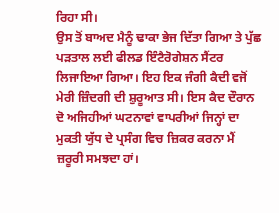ਰਿਹਾ ਸੀ।
ਉਸ ਤੋਂ ਬਾਅਦ ਮੈਨੂੰ ਢਾਕਾ ਭੇਜ ਦਿੱਤਾ ਗਿਆ ਤੇ ਪੁੱਛ ਪੜਤਾਲ ਲਈ ਫੀਲਡ ਇੰਟੈਰੋਗੇਸ਼ਨ ਸੈਂਟਰ ਲਿਜਾਇਆ ਗਿਆ। ਇਹ ਇਕ ਜੰਗੀ ਕੈਦੀ ਵਜੋਂ ਮੇਰੀ ਜ਼ਿੰਦਗੀ ਦੀ ਸ਼ੁਰੂਆਤ ਸੀ। ਇਸ ਕੈਦ ਦੌਰਾਨ ਦੋ ਅਜਿਹੀਆਂ ਘਟਨਾਵਾਂ ਵਾਪਰੀਆਂ ਜਿਨ੍ਹਾਂ ਦਾ ਮੁਕਤੀ ਯੁੱਧ ਦੇ ਪ੍ਰਸੰਗ ਵਿਚ ਜ਼ਿਕਰ ਕਰਨਾ ਮੈਂ ਜ਼ਰੂਰੀ ਸਮਝਦਾ ਹਾਂ।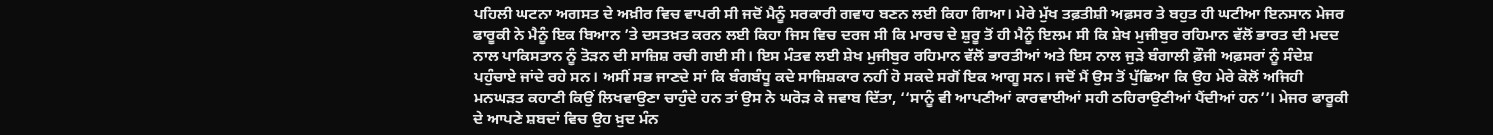ਪਹਿਲੀ ਘਟਨਾ ਅਗਸਤ ਦੇ ਅਖ਼ੀਰ ਵਿਚ ਵਾਪਰੀ ਸੀ ਜਦੋਂ ਮੈਨੂੰ ਸਰਕਾਰੀ ਗਵਾਹ ਬਣਨ ਲਈ ਕਿਹਾ ਗਿਆ। ਮੇਰੇ ਮੁੱਖ ਤਫ਼ਤੀਸ਼ੀ ਅਫ਼ਸਰ ਤੇ ਬਹੁਤ ਹੀ ਘਟੀਆ ਇਨਸਾਨ ਮੇਜਰ ਫਾਰੂਕੀ ਨੇ ਮੈਨੂੰ ਇਕ ਬਿਆਨ ’ਤੇ ਦਸਤਖ਼ਤ ਕਰਨ ਲਈ ਕਿਹਾ ਜਿਸ ਵਿਚ ਦਰਜ ਸੀ ਕਿ ਮਾਰਚ ਦੇ ਸ਼ੁਰੂ ਤੋਂ ਹੀ ਮੈਨੂੰ ਇਲਮ ਸੀ ਕਿ ਸ਼ੇਖ ਮੁਜੀਬੁਰ ਰਹਿਮਾਨ ਵੱਲੋਂ ਭਾਰਤ ਦੀ ਮਦਦ ਨਾਲ ਪਾਕਿਸਤਾਨ ਨੂੰ ਤੋੜਨ ਦੀ ਸਾਜ਼ਿਸ਼ ਰਚੀ ਗਈ ਸੀ। ਇਸ ਮੰਤਵ ਲਈ ਸ਼ੇਖ ਮੁਜੀਬੁਰ ਰਹਿਮਾਨ ਵੱਲੋਂ ਭਾਰਤੀਆਂ ਅਤੇ ਇਸ ਨਾਲ ਜੁੜੇ ਬੰਗਾਲੀ ਫ਼ੌਜੀ ਅਫ਼ਸਰਾਂ ਨੂੰ ਸੰਦੇਸ਼ ਪਹੁੰਚਾਏ ਜਾਂਦੇ ਰਹੇ ਸਨ। ਅਸੀਂ ਸਭ ਜਾਣਦੇ ਸਾਂ ਕਿ ਬੰਗਬੰਧੂ ਕਦੇ ਸਾਜ਼ਿਸ਼ਕਾਰ ਨਹੀਂ ਹੋ ਸਕਦੇ ਸਗੋਂ ਇਕ ਆਗੂ ਸਨ। ਜਦੋਂ ਮੈਂ ਉਸ ਤੋਂ ਪੁੱਛਿਆ ਕਿ ਉਹ ਮੇਰੇ ਕੋਲੋਂ ਅਜਿਹੀ ਮਨਘੜਤ ਕਹਾਣੀ ਕਿਉਂ ਲਿਖਵਾਉਣਾ ਚਾਹੁੰਦੇ ਹਨ ਤਾਂ ਉਸ ਨੇ ਘਰੋੜ ਕੇ ਜਵਾਬ ਦਿੱਤਾ, ‘‘ਸਾਨੂੰ ਵੀ ਆਪਣੀਆਂ ਕਾਰਵਾਈਆਂ ਸਹੀ ਠਹਿਰਾਉਣੀਆਂ ਪੈਂਦੀਆਂ ਹਨ’’। ਮੇਜਰ ਫਾਰੂਕੀ ਦੇ ਆਪਣੇ ਸ਼ਬਦਾਂ ਵਿਚ ਉਹ ਖ਼ੁਦ ਮੰਨ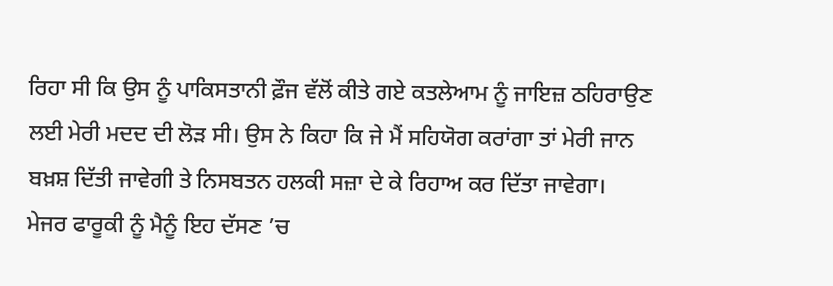ਰਿਹਾ ਸੀ ਕਿ ਉਸ ਨੂੰ ਪਾਕਿਸਤਾਨੀ ਫ਼ੌਜ ਵੱਲੋਂ ਕੀਤੇ ਗਏ ਕਤਲੇਆਮ ਨੂੰ ਜਾਇਜ਼ ਠਹਿਰਾਉਣ ਲਈ ਮੇਰੀ ਮਦਦ ਦੀ ਲੋੜ ਸੀ। ਉਸ ਨੇ ਕਿਹਾ ਕਿ ਜੇ ਮੈਂ ਸਹਿਯੋਗ ਕਰਾਂਗਾ ਤਾਂ ਮੇਰੀ ਜਾਨ ਬਖ਼ਸ਼ ਦਿੱਤੀ ਜਾਵੇਗੀ ਤੇ ਨਿਸਬਤਨ ਹਲਕੀ ਸਜ਼ਾ ਦੇ ਕੇ ਰਿਹਾਅ ਕਰ ਦਿੱਤਾ ਜਾਵੇਗਾ।
ਮੇਜਰ ਫਾਰੂਕੀ ਨੂੰ ਮੈਨੂੰ ਇਹ ਦੱਸਣ ’ਚ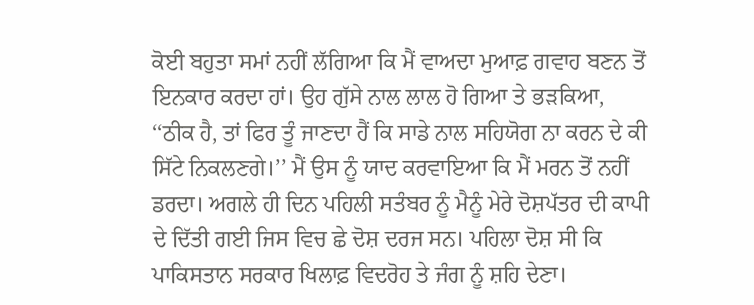ਕੋਈ ਬਹੁਤਾ ਸਮਾਂ ਨਹੀਂ ਲੱਗਿਆ ਕਿ ਮੈਂ ਵਾਅਦਾ ਮੁਆਫ਼ ਗਵਾਹ ਬਣਨ ਤੋਂ ਇਨਕਾਰ ਕਰਦਾ ਹਾਂ। ਉਹ ਗੁੱਸੇ ਨਾਲ ਲਾਲ ਹੋ ਗਿਆ ਤੇ ਭੜਕਿਆ, ‘‘ਠੀਕ ਹੈ, ਤਾਂ ਫਿਰ ਤੂੰ ਜਾਣਦਾ ਹੈਂ ਕਿ ਸਾਡੇ ਨਾਲ ਸਹਿਯੋਗ ਨਾ ਕਰਨ ਦੇ ਕੀ ਸਿੱਟੇ ਨਿਕਲਣਗੇ।’’ ਮੈਂ ਉਸ ਨੂੰ ਯਾਦ ਕਰਵਾਇਆ ਕਿ ਮੈਂ ਮਰਨ ਤੋਂ ਨਹੀਂ ਡਰਦਾ। ਅਗਲੇ ਹੀ ਦਿਨ ਪਹਿਲੀ ਸਤੰਬਰ ਨੂੰ ਮੈਨੂੰ ਮੇਰੇ ਦੋਸ਼ਪੱਤਰ ਦੀ ਕਾਪੀ ਦੇ ਦਿੱਤੀ ਗਈ ਜਿਸ ਵਿਚ ਛੇ ਦੋਸ਼ ਦਰਜ ਸਨ। ਪਹਿਲਾ ਦੋਸ਼ ਸੀ ਕਿ ਪਾਕਿਸਤਾਨ ਸਰਕਾਰ ਖਿਲਾਫ਼ ਵਿਦਰੋਹ ਤੇ ਜੰਗ ਨੂੰ ਸ਼ਹਿ ਦੇਣਾ।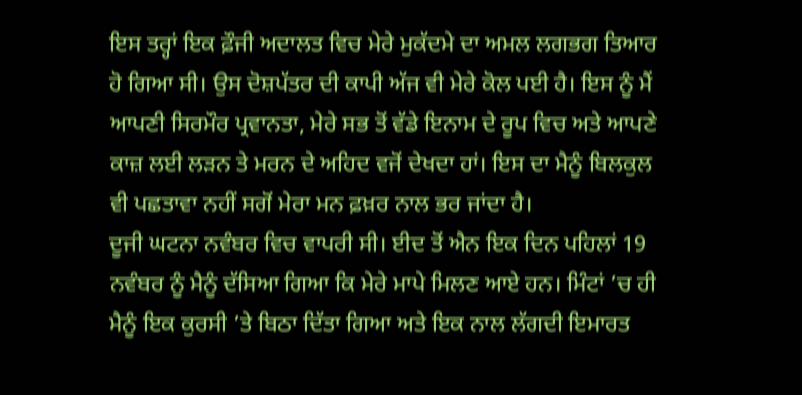ਇਸ ਤਰ੍ਹਾਂ ਇਕ ਫ਼ੌਜੀ ਅਦਾਲਤ ਵਿਚ ਮੇਰੇ ਮੁਕੱਦਮੇ ਦਾ ਅਮਲ ਲਗਭਗ ਤਿਆਰ ਹੋ ਗਿਆ ਸੀ। ਉਸ ਦੋਸ਼ਪੱਤਰ ਦੀ ਕਾਪੀ ਅੱਜ ਵੀ ਮੇਰੇ ਕੋਲ ਪਈ ਹੈ। ਇਸ ਨੂੰ ਮੈਂ ਆਪਣੀ ਸਿਰਮੌਰ ਪ੍ਰਵਾਨਤਾ, ਮੇਰੇ ਸਭ ਤੋਂ ਵੱਡੇ ਇਨਾਮ ਦੇ ਰੂਪ ਵਿਚ ਅਤੇ ਆਪਣੇ ਕਾਜ਼ ਲਈ ਲੜਨ ਤੇ ਮਰਨ ਦੇ ਅਹਿਦ ਵਜੋਂ ਦੇਖਦਾ ਹਾਂ। ਇਸ ਦਾ ਮੈਨੂੰ ਬਿਲਕੁਲ ਵੀ ਪਛਤਾਵਾ ਨਹੀਂ ਸਗੋਂ ਮੇਰਾ ਮਨ ਫ਼ਖ਼ਰ ਨਾਲ ਭਰ ਜਾਂਦਾ ਹੈ।
ਦੂਜੀ ਘਟਨਾ ਨਵੰਬਰ ਵਿਚ ਵਾਪਰੀ ਸੀ। ਈਦ ਤੋਂ ਐਨ ਇਕ ਦਿਨ ਪਹਿਲਾਂ 19 ਨਵੰਬਰ ਨੂੰ ਮੈਨੂੰ ਦੱਸਿਆ ਗਿਆ ਕਿ ਮੇਰੇ ਮਾਪੇ ਮਿਲਣ ਆਏ ਹਨ। ਮਿੰਟਾਂ ’ਚ ਹੀ ਮੈਨੂੰ ਇਕ ਕੁਰਸੀ ’ਤੇ ਬਿਠਾ ਦਿੱਤਾ ਗਿਆ ਅਤੇ ਇਕ ਨਾਲ ਲੱਗਦੀ ਇਮਾਰਤ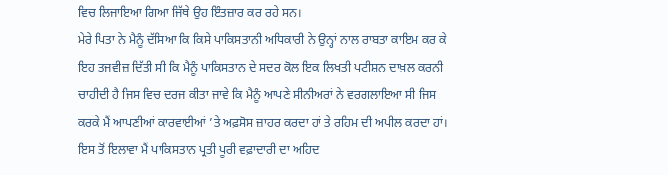ਵਿਚ ਲਿਜਾਇਆ ਗਿਆ ਜਿੱਥੇ ਉਹ ਇੰਤਜ਼ਾਰ ਕਰ ਰਹੇ ਸਨ।
ਮੇਰੇ ਪਿਤਾ ਨੇ ਮੈਨੂੰ ਦੱਸਿਆ ਕਿ ਕਿਸੇ ਪਾਕਿਸਤਾਨੀ ਅਧਿਕਾਰੀ ਨੇ ਉਨ੍ਹਾਂ ਨਾਲ ਰਾਬਤਾ ਕਾਇਮ ਕਰ ਕੇ ਇਹ ਤਜਵੀਜ਼ ਦਿੱਤੀ ਸੀ ਕਿ ਮੈਨੂੰ ਪਾਕਿਸਤਾਨ ਦੇ ਸਦਰ ਕੋਲ ਇਕ ਲਿਖਤੀ ਪਟੀਸ਼ਨ ਦਾਖ਼ਲ ਕਰਨੀ ਚਾਹੀਦੀ ਹੈ ਜਿਸ ਵਿਚ ਦਰਜ ਕੀਤਾ ਜਾਵੇ ਕਿ ਮੈਨੂੰ ਆਪਣੇ ਸੀਨੀਅਰਾਂ ਨੇ ਵਰਗਲਾਇਆ ਸੀ ਜਿਸ ਕਰਕੇ ਮੈਂ ਆਪਣੀਆਂ ਕਾਰਵਾਈਆਂ ’ਤੇ ਅਫ਼ਸੋਸ ਜ਼ਾਹਰ ਕਰਦਾ ਹਾਂ ਤੇ ਰਹਿਮ ਦੀ ਅਪੀਲ ਕਰਦਾ ਹਾਂ। ਇਸ ਤੋਂ ਇਲਾਵਾ ਮੈਂ ਪਾਕਿਸਤਾਨ ਪ੍ਰਤੀ ਪੂਰੀ ਵਫ਼ਾਦਾਰੀ ਦਾ ਅਹਿਦ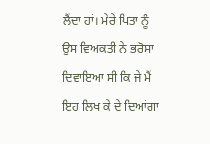ਲੈਂਦਾ ਹਾਂ। ਮੇਰੇ ਪਿਤਾ ਨੂੰ ਉਸ ਵਿਅਕਤੀ ਨੇ ਭਰੋਸਾ ਦਿਵਾਇਆ ਸੀ ਕਿ ਜੇ ਮੈਂ ਇਹ ਲਿਖ ਕੇ ਦੇ ਦਿਆਂਗਾ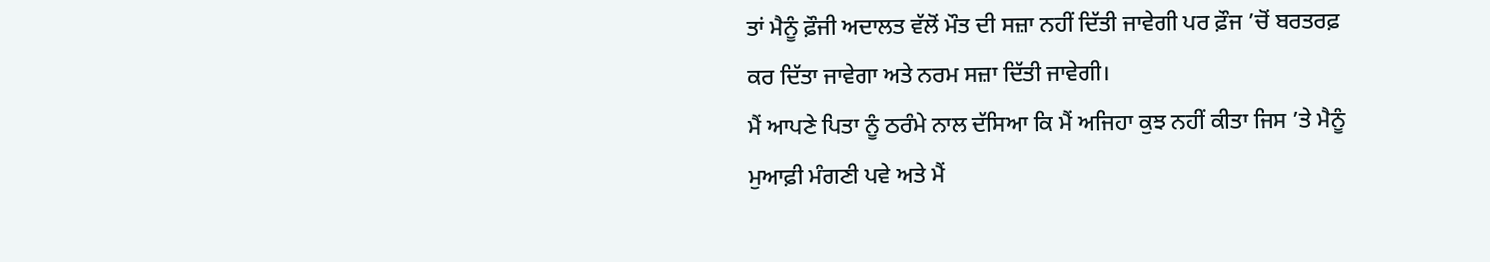ਤਾਂ ਮੈਨੂੰ ਫ਼ੌਜੀ ਅਦਾਲਤ ਵੱਲੋਂ ਮੌਤ ਦੀ ਸਜ਼ਾ ਨਹੀਂ ਦਿੱਤੀ ਜਾਵੇਗੀ ਪਰ ਫ਼ੌਜ ’ਚੋਂ ਬਰਤਰਫ਼ ਕਰ ਦਿੱਤਾ ਜਾਵੇਗਾ ਅਤੇ ਨਰਮ ਸਜ਼ਾ ਦਿੱਤੀ ਜਾਵੇਗੀ।
ਮੈਂ ਆਪਣੇ ਪਿਤਾ ਨੂੰ ਠਰੰਮੇ ਨਾਲ ਦੱਸਿਆ ਕਿ ਮੈਂ ਅਜਿਹਾ ਕੁਝ ਨਹੀਂ ਕੀਤਾ ਜਿਸ ’ਤੇ ਮੈਨੂੰ ਮੁਆਫ਼ੀ ਮੰਗਣੀ ਪਵੇ ਅਤੇ ਮੈਂ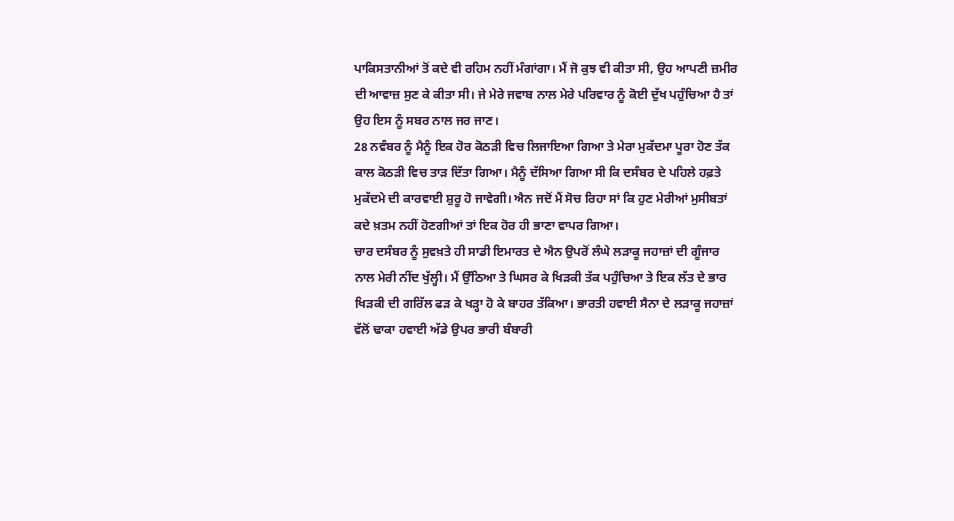ਪਾਕਿਸਤਾਨੀਆਂ ਤੋਂ ਕਦੇ ਵੀ ਰਹਿਮ ਨਹੀਂ ਮੰਗਾਂਗਾ। ਮੈਂ ਜੋ ਕੁਝ ਵੀ ਕੀਤਾ ਸੀ, ਉਹ ਆਪਣੀ ਜ਼ਮੀਰ ਦੀ ਆਵਾਜ਼ ਸੁਣ ਕੇ ਕੀਤਾ ਸੀ। ਜੇ ਮੇਰੇ ਜਵਾਬ ਨਾਲ ਮੇਰੇ ਪਰਿਵਾਰ ਨੂੰ ਕੋਈ ਦੁੱਖ ਪਹੁੰਚਿਆ ਹੈ ਤਾਂ ਉਹ ਇਸ ਨੂੰ ਸਬਰ ਨਾਲ ਜਰ ਜਾਣ।
28 ਨਵੰਬਰ ਨੂੰ ਮੈਨੂੰ ਇਕ ਹੋਰ ਕੋਠੜੀ ਵਿਚ ਲਿਜਾਇਆ ਗਿਆ ਤੇ ਮੇਰਾ ਮੁਕੱਦਮਾ ਪੂਰਾ ਹੋਣ ਤੱਕ ਕਾਲ ਕੋਠੜੀ ਵਿਚ ਤਾੜ ਦਿੱਤਾ ਗਿਆ। ਮੈਨੂੰ ਦੱਸਿਆ ਗਿਆ ਸੀ ਕਿ ਦਸੰਬਰ ਦੇ ਪਹਿਲੇ ਹਫ਼ਤੇ ਮੁਕੱਦਮੇ ਦੀ ਕਾਰਵਾਈ ਸ਼ੁਰੂ ਹੋ ਜਾਵੇਗੀ। ਐਨ ਜਦੋਂ ਮੈਂ ਸੋਚ ਰਿਹਾ ਸਾਂ ਕਿ ਹੁਣ ਮੇਰੀਆਂ ਮੁਸੀਬਤਾਂ ਕਦੇ ਖ਼ਤਮ ਨਹੀਂ ਹੋਣਗੀਆਂ ਤਾਂ ਇਕ ਹੋਰ ਹੀ ਭਾਣਾ ਵਾਪਰ ਗਿਆ।
ਚਾਰ ਦਸੰਬਰ ਨੂੰ ਸੁਵਖ਼ਤੇ ਹੀ ਸਾਡੀ ਇਮਾਰਤ ਦੇ ਐਨ ਉਪਰੋਂ ਲੰਘੇ ਲੜਾਕੂ ਜਹਾਜ਼ਾਂ ਦੀ ਗੂੰਜਾਰ ਨਾਲ ਮੇਰੀ ਨੀਂਦ ਖੁੱਲ੍ਹੀ। ਮੈਂ ਉੱਠਿਆ ਤੇ ਘਿਸਰ ਕੇ ਖਿੜਕੀ ਤੱਕ ਪਹੁੰਚਿਆ ਤੇ ਇਕ ਲੱਤ ਦੇ ਭਾਰ ਖਿੜਕੀ ਦੀ ਗਰਿੱਲ ਫੜ ਕੇ ਖੜ੍ਹਾ ਹੋ ਕੇ ਬਾਹਰ ਤੱਕਿਆ। ਭਾਰਤੀ ਹਵਾਈ ਸੈਨਾ ਦੇ ਲੜਾਕੂ ਜਹਾਜ਼ਾਂ ਵੱਲੋਂ ਢਾਕਾ ਹਵਾਈ ਅੱਡੇ ਉਪਰ ਭਾਰੀ ਬੰਬਾਰੀ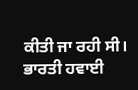ਕੀਤੀ ਜਾ ਰਹੀ ਸੀ। ਭਾਰਤੀ ਹਵਾਈ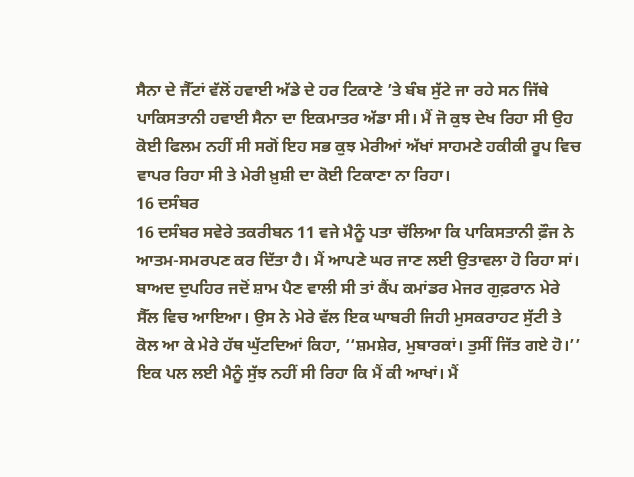ਸੈਨਾ ਦੇ ਜੈੱਟਾਂ ਵੱਲੋਂ ਹਵਾਈ ਅੱਡੇ ਦੇ ਹਰ ਟਿਕਾਣੇ ’ਤੇ ਬੰਬ ਸੁੱਟੇ ਜਾ ਰਹੇ ਸਨ ਜਿੱਥੇ ਪਾਕਿਸਤਾਨੀ ਹਵਾਈ ਸੈਨਾ ਦਾ ਇਕਮਾਤਰ ਅੱਡਾ ਸੀ। ਮੈਂ ਜੋ ਕੁਝ ਦੇਖ ਰਿਹਾ ਸੀ ਉਹ ਕੋਈ ਫਿਲਮ ਨਹੀਂ ਸੀ ਸਗੋਂ ਇਹ ਸਭ ਕੁਝ ਮੇਰੀਆਂ ਅੱਖਾਂ ਸਾਹਮਣੇ ਹਕੀਕੀ ਰੂਪ ਵਿਚ ਵਾਪਰ ਰਿਹਾ ਸੀ ਤੇ ਮੇਰੀ ਖ਼ੁਸ਼ੀ ਦਾ ਕੋਈ ਟਿਕਾਣਾ ਨਾ ਰਿਹਾ।
16 ਦਸੰਬਰ
16 ਦਸੰਬਰ ਸਵੇਰੇ ਤਕਰੀਬਨ 11 ਵਜੇ ਮੈਨੂੰ ਪਤਾ ਚੱਲਿਆ ਕਿ ਪਾਕਿਸਤਾਨੀ ਫ਼ੌਜ ਨੇ ਆਤਮ-ਸਮਰਪਣ ਕਰ ਦਿੱਤਾ ਹੈ। ਮੈਂ ਆਪਣੇ ਘਰ ਜਾਣ ਲਈ ਉਤਾਵਲਾ ਹੋ ਰਿਹਾ ਸਾਂ। ਬਾਅਦ ਦੁਪਹਿਰ ਜਦੋਂ ਸ਼ਾਮ ਪੈਣ ਵਾਲੀ ਸੀ ਤਾਂ ਕੈਂਪ ਕਮਾਂਡਰ ਮੇਜਰ ਗੁਫ਼ਰਾਨ ਮੇਰੇ ਸੈੱਲ ਵਿਚ ਆਇਆ। ਉਸ ਨੇ ਮੇਰੇ ਵੱਲ ਇਕ ਘਾਬਰੀ ਜਿਹੀ ਮੁਸਕਰਾਹਟ ਸੁੱਟੀ ਤੇ ਕੋਲ ਆ ਕੇ ਮੇਰੇ ਹੱਥ ਘੁੱਟਦਿਆਂ ਕਿਹਾ, ‘‘ਸ਼ਮਸ਼ੇਰ, ਮੁਬਾਰਕਾਂ। ਤੁਸੀਂ ਜਿੱਤ ਗਏ ਹੋ।’’ ਇਕ ਪਲ ਲਈ ਮੈਨੂੰ ਸੁੱਝ ਨਹੀਂ ਸੀ ਰਿਹਾ ਕਿ ਮੈਂ ਕੀ ਆਖਾਂ। ਮੈਂ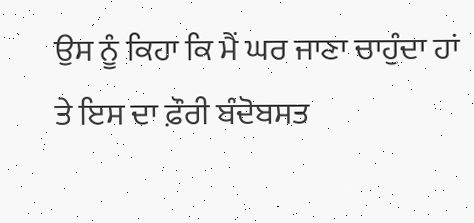ਉਸ ਨੂੰ ਕਿਹਾ ਕਿ ਮੈਂ ਘਰ ਜਾਣਾ ਚਾਹੁੰਦਾ ਹਾਂ ਤੇ ਇਸ ਦਾ ਫ਼ੌਰੀ ਬੰਦੋਬਸਤ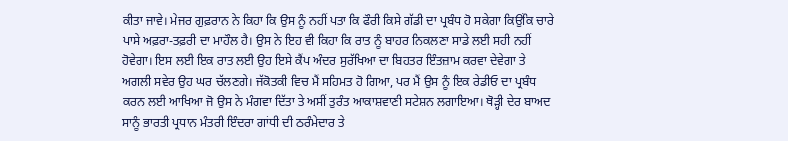ਕੀਤਾ ਜਾਵੇ। ਮੇਜਰ ਗੁਫ਼ਰਾਨ ਨੇ ਕਿਹਾ ਕਿ ਉਸ ਨੂੰ ਨਹੀਂ ਪਤਾ ਕਿ ਫੌਰੀ ਕਿਸੇ ਗੱਡੀ ਦਾ ਪ੍ਰਬੰਧ ਹੋ ਸਕੇਗਾ ਕਿਉਂਕਿ ਚਾਰੇ ਪਾਸੇ ਅਫ਼ਰਾ-ਤਫ਼ਰੀ ਦਾ ਮਾਹੌਲ ਹੈ। ਉਸ ਨੇ ਇਹ ਵੀ ਕਿਹਾ ਕਿ ਰਾਤ ਨੂੰ ਬਾਹਰ ਨਿਕਲਣਾ ਸਾਡੇ ਲਈ ਸਹੀ ਨਹੀਂ ਹੋਵੇਗਾ। ਇਸ ਲਈ ਇਕ ਰਾਤ ਲਈ ਉਹ ਇਸੇ ਕੈਂਪ ਅੰਦਰ ਸੁਰੱਖਿਆ ਦਾ ਬਿਹਤਰ ਇੰਤਜ਼ਾਮ ਕਰਵਾ ਦੇਵੇਗਾ ਤੇ ਅਗਲੀ ਸਵੇਰ ਉਹ ਘਰ ਚੱਲਣਗੇ। ਜੱਕੋਤਕੀ ਵਿਚ ਮੈਂ ਸਹਿਮਤ ਹੋ ਗਿਆ, ਪਰ ਮੈਂ ਉਸ ਨੂੰ ਇਕ ਰੇਡੀਓ ਦਾ ਪ੍ਰਬੰਧ ਕਰਨ ਲਈ ਆਖਿਆ ਜੋ ਉਸ ਨੇ ਮੰਗਵਾ ਦਿੱਤਾ ਤੇ ਅਸੀਂ ਤੁਰੰਤ ਆਕਾਸ਼ਵਾਣੀ ਸਟੇਸ਼ਨ ਲਗਾਇਆ। ਥੋੜ੍ਹੀ ਦੇਰ ਬਾਅਦ ਸਾਨੂੰ ਭਾਰਤੀ ਪ੍ਰਧਾਨ ਮੰਤਰੀ ਇੰਦਰਾ ਗਾਂਧੀ ਦੀ ਠਰੰਮੇਦਾਰ ਤੇ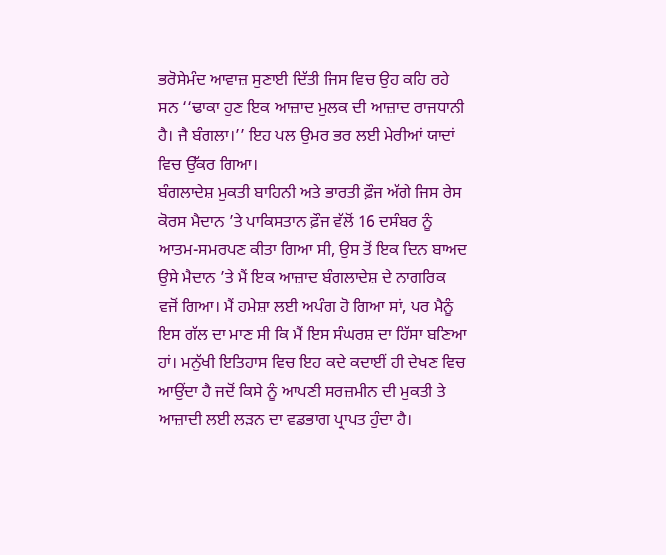ਭਰੋਸੇਮੰਦ ਆਵਾਜ਼ ਸੁਣਾਈ ਦਿੱਤੀ ਜਿਸ ਵਿਚ ਉਹ ਕਹਿ ਰਹੇ ਸਨ ‘‘ਢਾਕਾ ਹੁਣ ਇਕ ਆਜ਼ਾਦ ਮੁਲਕ ਦੀ ਆਜ਼ਾਦ ਰਾਜਧਾਨੀ ਹੈ। ਜੈ ਬੰਗਲਾ।’’ ਇਹ ਪਲ ਉਮਰ ਭਰ ਲਈ ਮੇਰੀਆਂ ਯਾਦਾਂ ਵਿਚ ਉੱਕਰ ਗਿਆ।
ਬੰਗਲਾਦੇਸ਼ ਮੁਕਤੀ ਬਾਹਿਨੀ ਅਤੇ ਭਾਰਤੀ ਫ਼ੌਜ ਅੱਗੇ ਜਿਸ ਰੇਸ ਕੋਰਸ ਮੈਦਾਨ ’ਤੇ ਪਾਕਿਸਤਾਨ ਫ਼ੌਜ ਵੱਲੋਂ 16 ਦਸੰਬਰ ਨੂੰ ਆਤਮ-ਸਮਰਪਣ ਕੀਤਾ ਗਿਆ ਸੀ, ਉਸ ਤੋਂ ਇਕ ਦਿਨ ਬਾਅਦ ਉਸੇ ਮੈਦਾਨ ’ਤੇ ਮੈਂ ਇਕ ਆਜ਼ਾਦ ਬੰਗਲਾਦੇਸ਼ ਦੇ ਨਾਗਰਿਕ ਵਜੋਂ ਗਿਆ। ਮੈਂ ਹਮੇਸ਼ਾ ਲਈ ਅਪੰਗ ਹੋ ਗਿਆ ਸਾਂ, ਪਰ ਮੈਨੂੰ ਇਸ ਗੱਲ ਦਾ ਮਾਣ ਸੀ ਕਿ ਮੈਂ ਇਸ ਸੰਘਰਸ਼ ਦਾ ਹਿੱਸਾ ਬਣਿਆ ਹਾਂ। ਮਨੁੱਖੀ ਇਤਿਹਾਸ ਵਿਚ ਇਹ ਕਦੇ ਕਦਾਈਂ ਹੀ ਦੇਖਣ ਵਿਚ ਆਉਂਦਾ ਹੈ ਜਦੋਂ ਕਿਸੇ ਨੂੰ ਆਪਣੀ ਸਰਜ਼ਮੀਨ ਦੀ ਮੁਕਤੀ ਤੇ ਆਜ਼ਾਦੀ ਲਈ ਲੜਨ ਦਾ ਵਡਭਾਗ ਪ੍ਰਾਪਤ ਹੁੰਦਾ ਹੈ।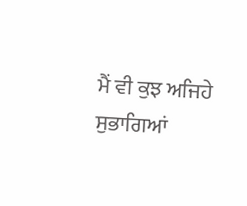ਮੈਂ ਵੀ ਕੁਝ ਅਜਿਹੇ ਸੁਭਾਗਿਆਂ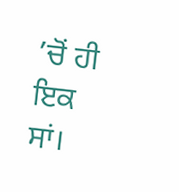’ਚੋਂ ਹੀ ਇਕ ਸਾਂ।